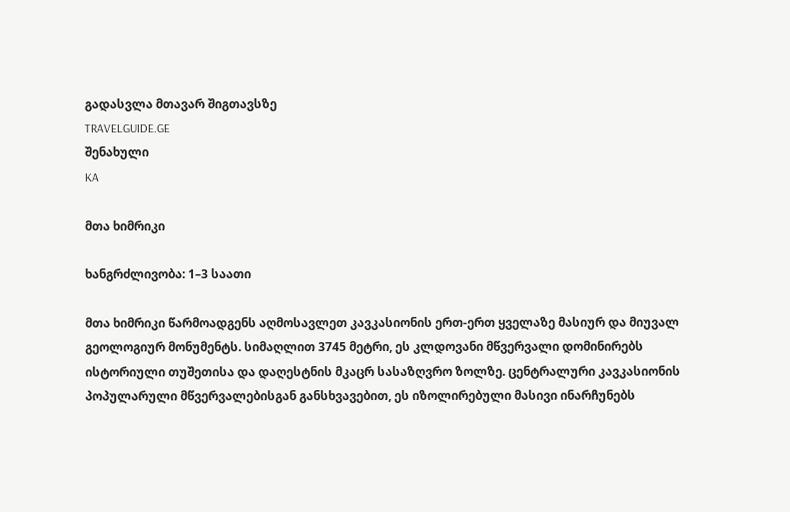გადასვლა მთავარ შიგთავსზე
TRAVELGUIDE.GE
შენახული
KA

მთა ხიმრიკი

ხანგრძლივობა: 1–3 საათი

მთა ხიმრიკი წარმოადგენს აღმოსავლეთ კავკასიონის ერთ-ერთ ყველაზე მასიურ და მიუვალ გეოლოგიურ მონუმენტს. სიმაღლით 3745 მეტრი, ეს კლდოვანი მწვერვალი დომინირებს ისტორიული თუშეთისა და დაღესტნის მკაცრ სასაზღვრო ზოლზე. ცენტრალური კავკასიონის პოპულარული მწვერვალებისგან განსხვავებით, ეს იზოლირებული მასივი ინარჩუნებს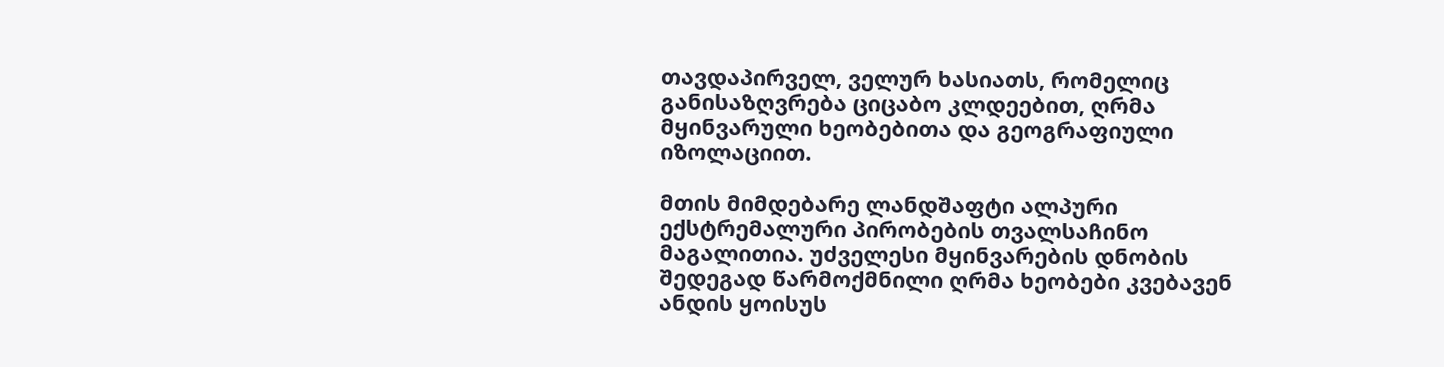თავდაპირველ, ველურ ხასიათს, რომელიც განისაზღვრება ციცაბო კლდეებით, ღრმა მყინვარული ხეობებითა და გეოგრაფიული იზოლაციით.

მთის მიმდებარე ლანდშაფტი ალპური ექსტრემალური პირობების თვალსაჩინო მაგალითია. უძველესი მყინვარების დნობის შედეგად წარმოქმნილი ღრმა ხეობები კვებავენ ანდის ყოისუს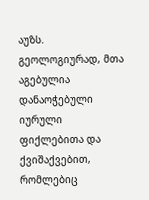აუზს. გეოლოგიურად, მთა აგებულია დანაოჭებული იურული ფიქლებითა და ქვიშაქვებით, რომლებიც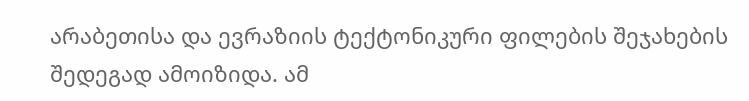არაბეთისა და ევრაზიის ტექტონიკური ფილების შეჯახების შედეგად ამოიზიდა. ამ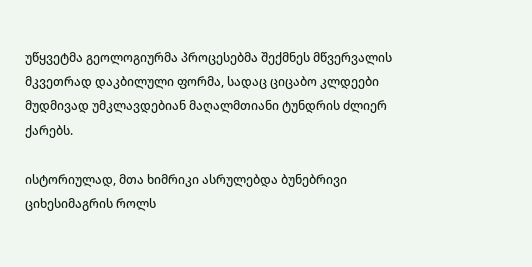უწყვეტმა გეოლოგიურმა პროცესებმა შექმნეს მწვერვალის მკვეთრად დაკბილული ფორმა, სადაც ციცაბო კლდეები მუდმივად უმკლავდებიან მაღალმთიანი ტუნდრის ძლიერ ქარებს.

ისტორიულად, მთა ხიმრიკი ასრულებდა ბუნებრივი ციხესიმაგრის როლს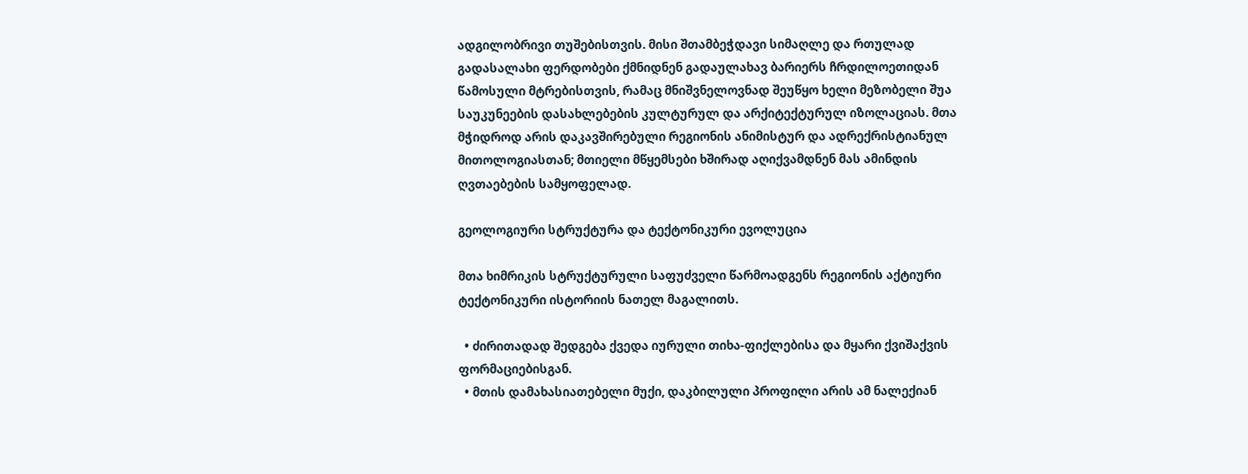ადგილობრივი თუშებისთვის. მისი შთამბეჭდავი სიმაღლე და რთულად გადასალახი ფერდობები ქმნიდნენ გადაულახავ ბარიერს ჩრდილოეთიდან წამოსული მტრებისთვის, რამაც მნიშვნელოვნად შეუწყო ხელი მეზობელი შუა საუკუნეების დასახლებების კულტურულ და არქიტექტურულ იზოლაციას. მთა მჭიდროდ არის დაკავშირებული რეგიონის ანიმისტურ და ადრექრისტიანულ მითოლოგიასთან; მთიელი მწყემსები ხშირად აღიქვამდნენ მას ამინდის ღვთაებების სამყოფელად.

გეოლოგიური სტრუქტურა და ტექტონიკური ევოლუცია

მთა ხიმრიკის სტრუქტურული საფუძველი წარმოადგენს რეგიონის აქტიური ტექტონიკური ისტორიის ნათელ მაგალითს.

  • ძირითადად შედგება ქვედა იურული თიხა-ფიქლებისა და მყარი ქვიშაქვის ფორმაციებისგან.
  • მთის დამახასიათებელი მუქი, დაკბილული პროფილი არის ამ ნალექიან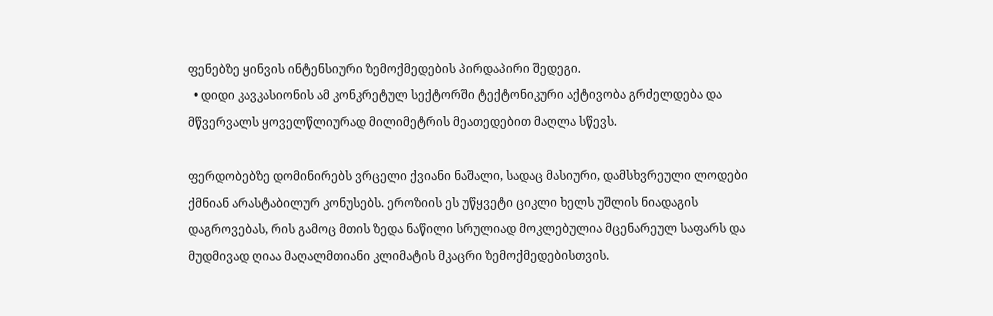ფენებზე ყინვის ინტენსიური ზემოქმედების პირდაპირი შედეგი.
  • დიდი კავკასიონის ამ კონკრეტულ სექტორში ტექტონიკური აქტივობა გრძელდება და მწვერვალს ყოველწლიურად მილიმეტრის მეათედებით მაღლა სწევს.

ფერდობებზე დომინირებს ვრცელი ქვიანი ნაშალი, სადაც მასიური, დამსხვრეული ლოდები ქმნიან არასტაბილურ კონუსებს. ეროზიის ეს უწყვეტი ციკლი ხელს უშლის ნიადაგის დაგროვებას, რის გამოც მთის ზედა ნაწილი სრულიად მოკლებულია მცენარეულ საფარს და მუდმივად ღიაა მაღალმთიანი კლიმატის მკაცრი ზემოქმედებისთვის.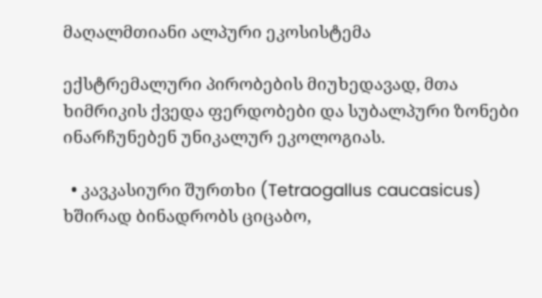მაღალმთიანი ალპური ეკოსისტემა

ექსტრემალური პირობების მიუხედავად, მთა ხიმრიკის ქვედა ფერდობები და სუბალპური ზონები ინარჩუნებენ უნიკალურ ეკოლოგიას.

  • კავკასიური შურთხი (Tetraogallus caucasicus) ხშირად ბინადრობს ციცაბო,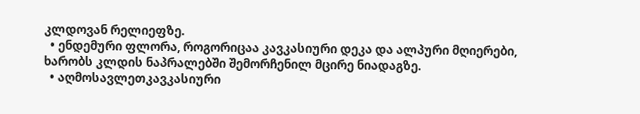კლდოვან რელიეფზე.
  • ენდემური ფლორა, როგორიცაა კავკასიური დეკა და ალპური მღიერები, ხარობს კლდის ნაპრალებში შემორჩენილ მცირე ნიადაგზე.
  • აღმოსავლეთკავკასიური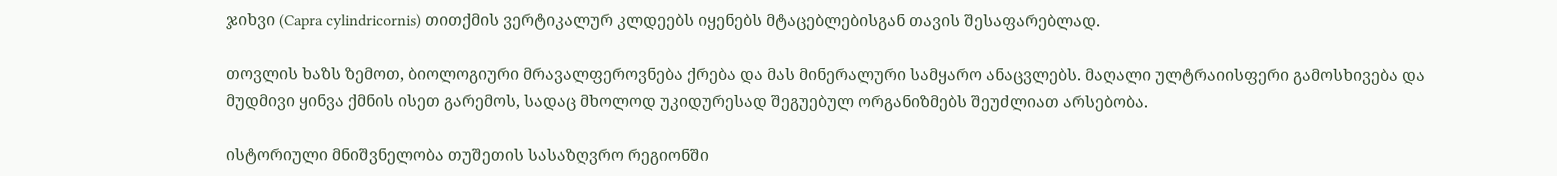ჯიხვი (Capra cylindricornis) თითქმის ვერტიკალურ კლდეებს იყენებს მტაცებლებისგან თავის შესაფარებლად.

თოვლის ხაზს ზემოთ, ბიოლოგიური მრავალფეროვნება ქრება და მას მინერალური სამყარო ანაცვლებს. მაღალი ულტრაიისფერი გამოსხივება და მუდმივი ყინვა ქმნის ისეთ გარემოს, სადაც მხოლოდ უკიდურესად შეგუებულ ორგანიზმებს შეუძლიათ არსებობა.

ისტორიული მნიშვნელობა თუშეთის სასაზღვრო რეგიონში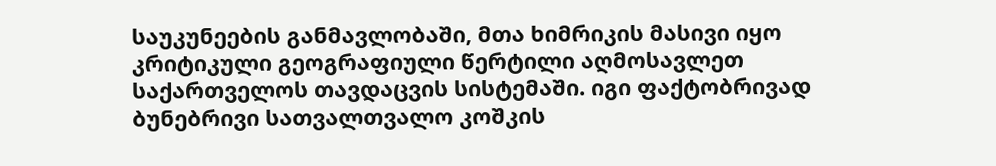საუკუნეების განმავლობაში, მთა ხიმრიკის მასივი იყო კრიტიკული გეოგრაფიული წერტილი აღმოსავლეთ საქართველოს თავდაცვის სისტემაში. იგი ფაქტობრივად ბუნებრივი სათვალთვალო კოშკის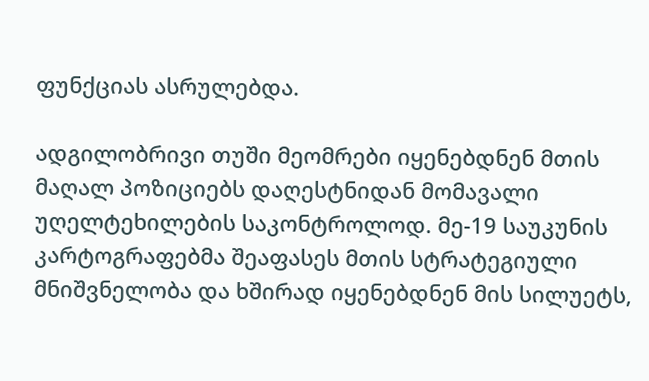ფუნქციას ასრულებდა.

ადგილობრივი თუში მეომრები იყენებდნენ მთის მაღალ პოზიციებს დაღესტნიდან მომავალი უღელტეხილების საკონტროლოდ. მე-19 საუკუნის კარტოგრაფებმა შეაფასეს მთის სტრატეგიული მნიშვნელობა და ხშირად იყენებდნენ მის სილუეტს,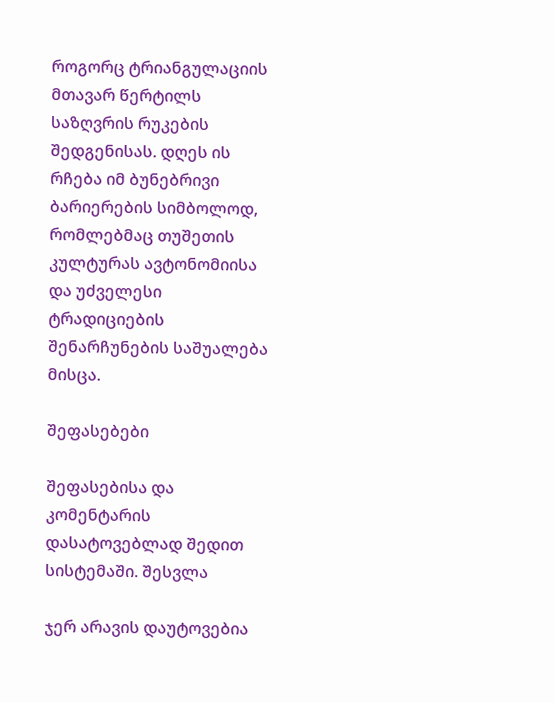როგორც ტრიანგულაციის მთავარ წერტილს საზღვრის რუკების შედგენისას. დღეს ის რჩება იმ ბუნებრივი ბარიერების სიმბოლოდ, რომლებმაც თუშეთის კულტურას ავტონომიისა და უძველესი ტრადიციების შენარჩუნების საშუალება მისცა.

შეფასებები

შეფასებისა და კომენტარის დასატოვებლად შედით სისტემაში. შესვლა

ჯერ არავის დაუტოვებია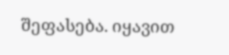შეფასება. იყავით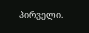პირველი.